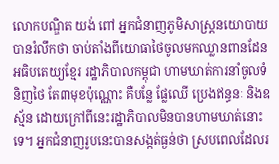លោកបណ្ឌិត យង់ ពៅ អ្នកជំនាញភូមិសាស្រ្តនយោបាយ បានរំលឹកថា ចាប់តាំងពីយោធាថៃចូលមកឈ្លានពានដែនអធិបតេយ្យខ្មែរ រដ្ឋាភិបាលកម្ពុជា ហាមឃាត់ការនាំចូលទំនិញថៃ តែ៣មុខប៉ុណ្ណោះ គឺបន្លែ ផ្លែឈើ ប្រេងឥន្ធនៈ និងឧស្ម័ន ដោយក្រៅពីនេះរដ្ឋាភិបាលមិនបានហាមឃាត់នោះទេ។ អ្នកជំនាញរូបនេះបានសង្កត់ធ្ងន់ថា ស្របពេលដែលរ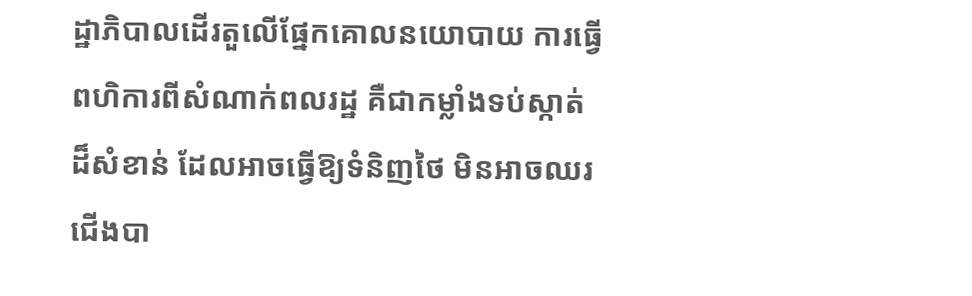ដ្ឋាភិបាលដើរតួលើផ្នែកគោលនយោបាយ ការធ្វើពហិការពីសំណាក់ពលរដ្ឋ គឺជាកម្លាំងទប់ស្កាត់ដ៏សំខាន់ ដែលអាចធ្វើឱ្យទំនិញថៃ មិនអាចឈរជើងបា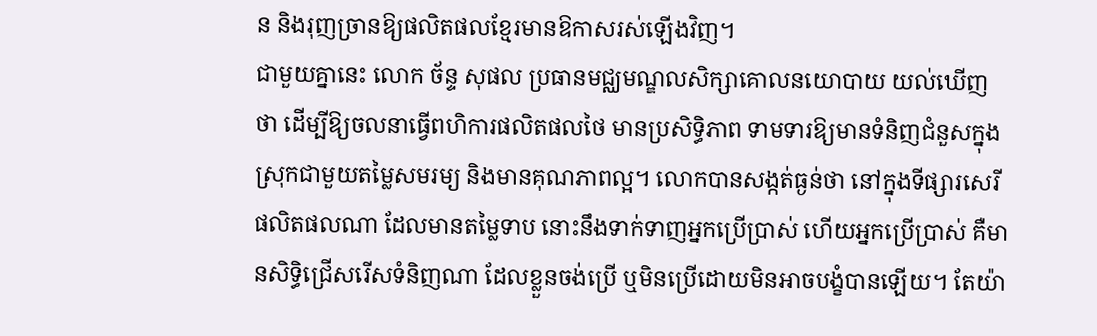ន និងរុញច្រានឱ្យផលិតផលខ្មែរមានឱកាសរស់ឡើងវិញ។
ជាមួយគ្នានេះ លោក ច័ន្ទ សុផល ប្រធានមជ្ឈមណ្ឌលសិក្សាគោលនយោបាយ យល់ឃើញថា ដើម្បីឱ្យចលនាធ្វើពហិការផលិតផលថៃ មានប្រសិទ្ធិភាព ទាមទារឱ្យមានទំនិញជំនួសក្នុងស្រុកជាមួយតម្លៃសមរម្យ និងមានគុណភាពល្អ។ លោកបានសង្កត់ធ្ងន់ថា នៅក្នុងទីផ្សារសេរីផលិតផលណា ដែលមានតម្លៃទាប នោះនឹងទាក់ទាញអ្នកប្រើប្រាស់ ហើយអ្នកប្រើប្រាស់ គឺមានសិទ្ធិជ្រើសរើសទំនិញណា ដែលខ្លួនចង់ប្រើ ឬមិនប្រើដោយមិនអាចបង្ខំបានឡើយ។ តែយ៉ា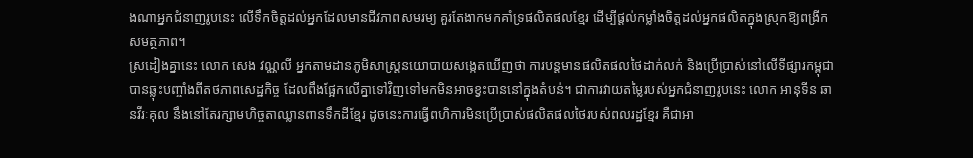ងណាអ្នកជំនាញរូបនេះ លើទឹកចិត្តដល់អ្នកដែលមានជីវភាពសមរម្យ គួរតែងាកមកគាំទ្រផលិតផលខ្មែរ ដើម្បីផ្ដល់កម្លាំងចិត្តដល់អ្នកផលិតក្នុងស្រុកឱ្យពង្រីកសមត្ថភាព។
ស្រដៀងគ្នានេះ លោក សេង វណ្ណលី អ្នកតាមដានភូមិសាស្ត្រនយោបាយសង្កេតឃើញថា ការបន្តមានផលិតផលថៃដាក់លក់ និងប្រើប្រាស់នៅលើទីផ្សារកម្ពុជាបានឆ្លុះបញ្ចាំងពីតថភាពសេដ្ឋកិច្ច ដែលពឹងផ្អែកលើគ្នាទៅវិញទៅមកមិនអាចខ្វះបាននៅក្នុងតំបន់។ ជាការវាយតម្លៃរបស់អ្នកជំនាញរូបនេះ លោក អានុទីន ឆានវីរៈគុល នឹងនៅតែរក្សាមហិច្ចតាឈ្លានពានទឹកដីខ្មែរ ដូចនេះការធ្វើពហិការមិនប្រើប្រាស់ផលិតផលថៃរបស់ពលរដ្ឋខ្មែរ គឺជាអា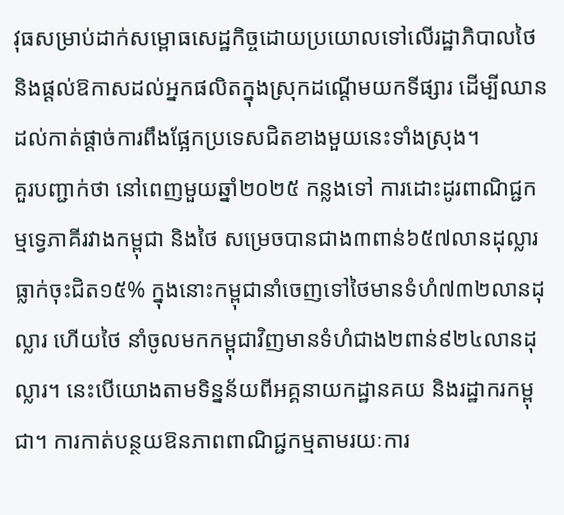វុធសម្រាប់ដាក់សម្ពោធសេដ្ឋកិច្ចដោយប្រយោលទៅលើរដ្ឋាភិបាលថៃ និងផ្ដល់ឱកាសដល់អ្នកផលិតក្នុងស្រុកដណ្ដើមយកទីផ្សារ ដើម្បីឈានដល់កាត់ផ្ដាច់ការពឹងផ្អែកប្រទេសជិតខាងមួយនេះទាំងស្រុង។
គួរបញ្ជាក់ថា នៅពេញមួយឆ្នាំ២០២៥ កន្លងទៅ ការដោះដូរពាណិជ្ជកម្មទ្វេភាគីរវាងកម្ពុជា និងថៃ សម្រេចបានជាង៣ពាន់៦៥៧លានដុល្លារ ធ្លាក់ចុះជិត១៥% ក្នុងនោះកម្ពុជានាំចេញទៅថៃមានទំហំ៧៣២លានដុល្លារ ហើយថៃ នាំចូលមកកម្ពុជាវិញមានទំហំជាង២ពាន់៩២៤លានដុល្លារ។ នេះបើយោងតាមទិន្នន័យពីអគ្គនាយកដ្ឋានគយ និងរដ្ឋាករកម្ពុជា។ ការកាត់បន្ថយឱនភាពពាណិជ្ជកម្មតាមរយៈការ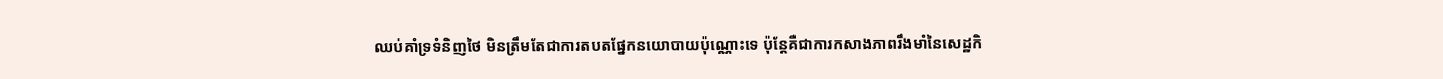ឈប់គាំទ្រទំនិញថៃ មិនត្រឹមតែជាការតបតផ្នែកនយោបាយប៉ុណ្ណោះទេ ប៉ុន្តែគឺជាការកសាងភាពរឹងមាំនៃសេដ្ឋកិ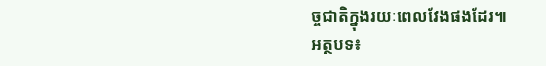ច្ចជាតិក្នុងរយៈពេលវែងផងដែរ៕
អត្ថបទ៖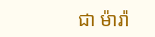ជា ម៉ារ៉ា